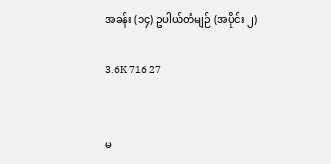အခန်း (၁၄) ဥပါယ်တံမျဉ် (အပိုင်း ၂)

3.6K 716 27


မ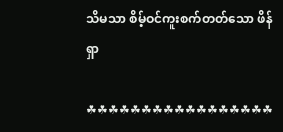သိမသာ စိမ့်ဝင်ကူးစက်တတ်သော ဖိန်ရှာ

☘☘☘☘☘☘☘☘☘☘☘☘☘☘☘☘☘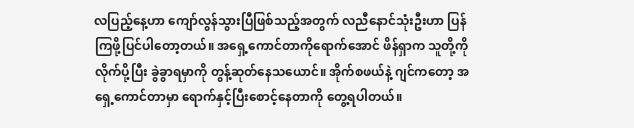လပြည့်နေ့ဟာ ကျော်လွန်သွားပြီဖြစ်သည့်အတွက် လညီနောင်သုံးဦးဟာ ပြန်ကြဖို့ပြင်ပါတော့တယ်။ အရှေ့ကောင်တာကိုရောက်အောင် ဖိန်ရှာက သူတို့ကိုလိုက်ပို့ပြီး ခွဲခွာရမှာကို တွန့်ဆုတ်နေသယောင်။ အိုက်စဖယ်နဲ့ ဂျင်ကတော့ အရှေ့ကောင်တာမှာ ရောက်နှင့်ပြီးစောင့်နေတာကို တွေ့ရပါတယ်။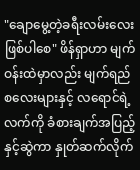"ချောမွေ့တဲ့ခရီးလမ်းလေးဖြစ်ပါစေ" ဖိန်ရှာဟာ မျက်ဝန်းထဲမှာလည်း မျက်ရည်စလေးများနှင့် လရောင်ရဲ့လက်ကို ခံစားချက်အပြည့်နှင့်ဆွဲကာ နှုတ်ဆက်လိုက်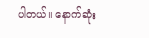ပါတယ်။ နောက်ဆုံး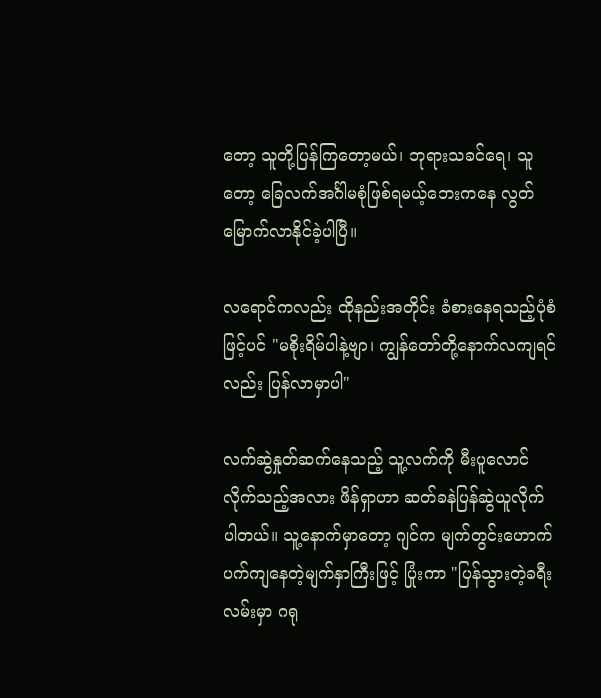တော့ သူတို့ပြန်ကြတော့မယ်၊ ဘုရားသခင်ရေ၊ သူတော့ ခြေလက်အင်္ဂါမစုံဖြစ်ရမယ့်ဘေးကနေ လွတ်မြောက်လာနိုင်ခဲ့ပါပြီ။

လရောင်ကလည်း ထိုနည်းအတိုင်း ခံစားနေရသည့်ပုံစံဖြင့်ပင် "မစိုးရိမ်ပါနဲ့ဗျာ၊ ကျွန်တော်တို့နောက်လကျရင်လည်း ပြန်လာမှာပါ"

လက်ဆွဲနှုတ်ဆက်နေသည့် သူ့လက်ကို မီးပူလောင်လိုက်သည့်အလား ဖိန်ရှာဟာ ဆတ်ခနဲပြန်ဆွဲယူလိုက်ပါတယ်။ သူ့နောက်မှာတော့ ဂျင်က မျက်တွင်းဟောက်ပက်ကျနေတဲ့မျက်နှာကြီးဖြင့် ပြုံးကာ "ပြန်သွားတဲ့ခရီးလမ်းမှာ ဂရု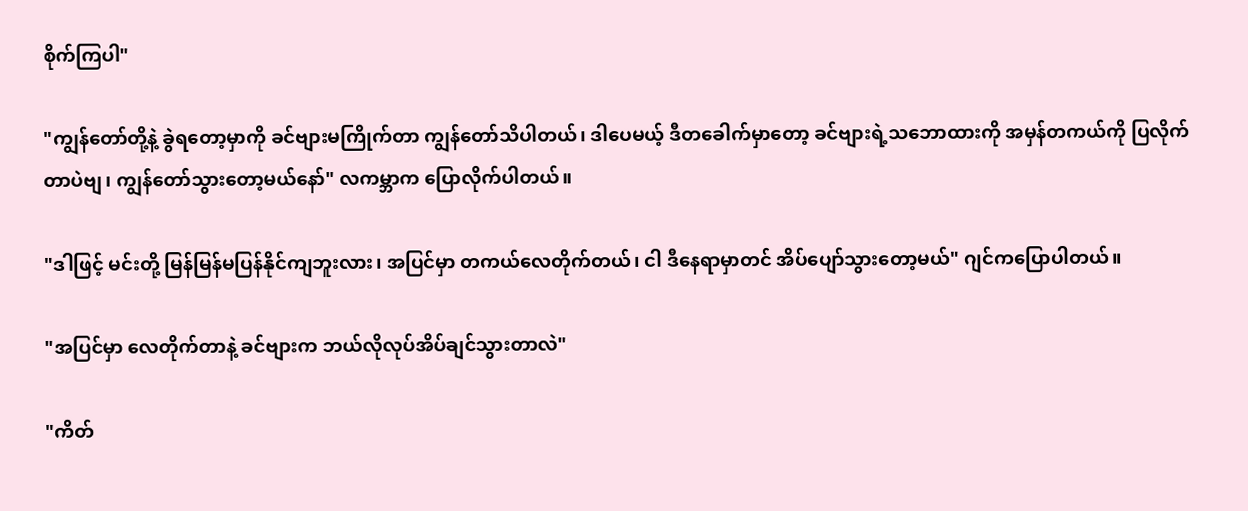စိုက်ကြပါ"

"ကျွန်တော်တို့နဲ့ ခွဲရတော့မှာကို ခင်ဗျားမကြိုက်တာ ကျွန်တော်သိပါတယ်၊ ဒါပေမယ့် ဒီတခေါက်မှာတော့ ခင်ဗျားရဲ့သဘောထားကို အမှန်တကယ်ကို ပြလိုက်တာပဲဗျ၊ ကျွန်တော်သွားတော့မယ်နော်" လကမ္ဘာက ပြောလိုက်ပါတယ်။

"ဒါဖြင့် မင်းတို့ မြန်မြန်မပြန်နိုင်ကျဘူးလား၊ အပြင်မှာ တကယ်လေတိုက်တယ်၊ ငါ ဒီနေရာမှာတင် အိပ်ပျော်သွားတော့မယ်" ဂျင်ကပြောပါတယ်။

"အပြင်မှာ လေတိုက်တာနဲ့ ခင်ဗျားက ဘယ်လိုလုပ်အိပ်ချင်သွားတာလဲ"

"ကိတ်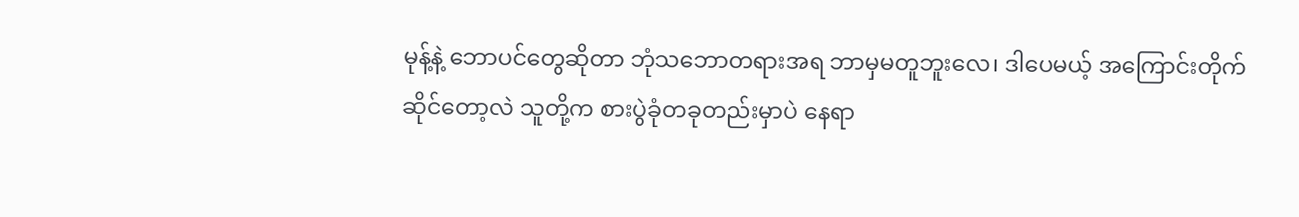မုန့်နဲ့ ဘောပင်တွေဆိုတာ ဘုံသဘောတရားအရ ဘာမှမတူဘူးလေ၊ ဒါပေမယ့် အကြောင်းတိုက်ဆိုင်တော့လဲ သူတို့က စားပွဲခုံတခုတည်းမှာပဲ နေရာ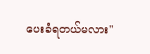ပေးခံရတယ်မလား"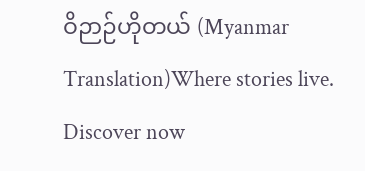ဝိဉာဉ်ဟိုတယ် (Myanmar Translation)Where stories live. Discover now